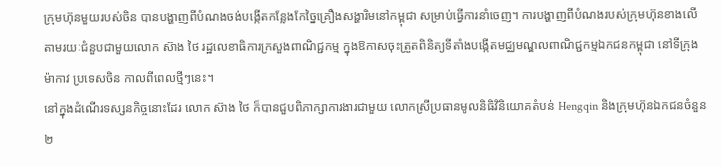ក្រុមហ៊ុនមួយរបស់ចិន បានបង្ហាញពីបំណងចង់បង្កើតកន្លែងកែច្នៃគ្រឿងសង្ហារិមនៅកម្ពុជា សម្រាប់ធ្វើការនាំចេញ។ ការបង្ហាញពីបំណងរបស់ក្រុមហ៊ុនខាងលើ តាមរយៈជំនួបជាមួយលោក ស៊ាង ថៃ រដ្ឋលេខាធិការក្រសួងពាណិជ្ជកម្ម ក្នុងឱកាសចុះត្រួតពិនិត្យទីតាំងបង្កើតមជ្ឈមណ្ឌលពាណិជ្ជកម្មឯកជនកម្ពុជា នៅទីក្រុងម៉ាកាវ ប្រទេសចិន កាលពីពេលថ្មីៗនេះ។
នៅក្នុងដំណើរទស្សនកិច្ចនោះដែរ លោក ស៊ាង ថៃ ក៏បានជួបពិភាក្សាការងារជាមួយ លោកស្រីប្រធានមូលនិធិវិនិយោគតំបន់ Hengqin និងក្រុមហ៊ុនឯកជនចំនួន២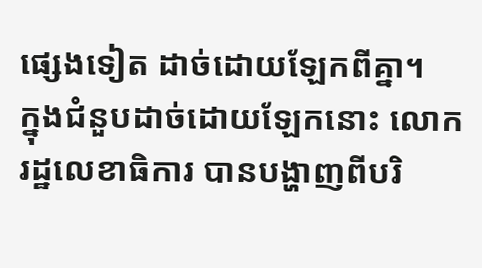ផ្សេងទៀត ដាច់ដោយឡែកពីគ្នា។
ក្នុងជំនួបដាច់ដោយឡែកនោះ លោករដ្ឋលេខាធិការ បានបង្ហាញពីបរិ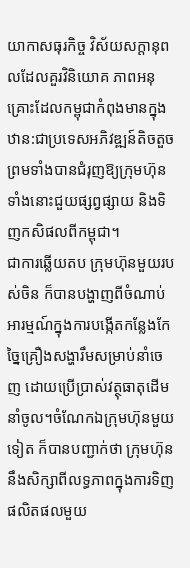យាកាសធុរកិច្ច វិស័យសក្ដានុពលដែលគួរវិនិយោគ ភាពអនុគ្រោះដែលកម្ពុជាកំពុងមានក្នុងឋាន:ជាប្រទេសអភិវឌ្ឍន៍តិចតួច ព្រមទាំងបានជំរុញឱ្យក្រុមហ៊ុនទាំងនោះជួយផ្សព្វផ្សាយ និងទិញកសិផលពីកម្ពុជា។
ជាការឆ្លើយតប ក្រុមហ៊ុនមួយរបស់ចិន ក៏បានបង្ហាញពីចំណាប់អារម្មណ៍ក្នុងការបង្កើតកន្លែងកែច្នៃគ្រឿងសង្ហារឹមសម្រាប់នាំចេញ ដោយប្រើប្រាស់វត្ថុធាតុដើមនាំចូល។ចំណែកឯក្រុមហ៊ុនមួយទៀត ក៏បានបញ្ជាក់ថា ក្រុមហ៊ុននឹងសិក្សាពីលទ្ធភាពក្នុងការទិញផលិតផលមួយ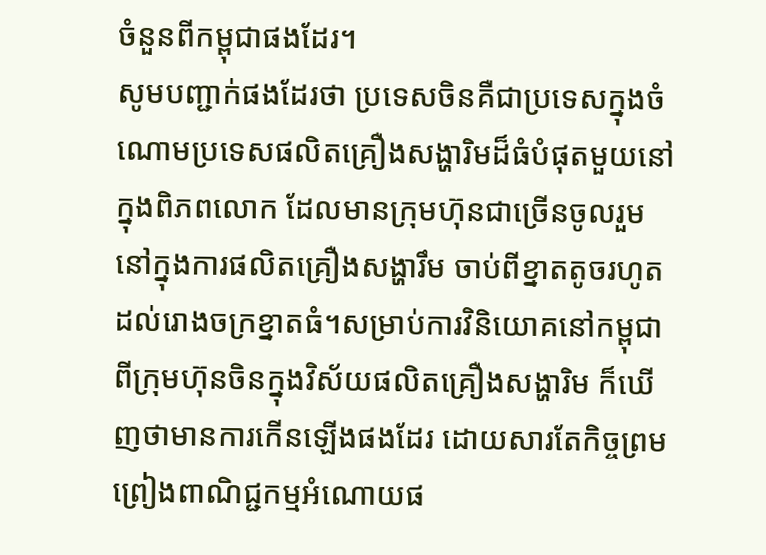ចំនួនពីកម្ពុជាផងដែរ។
សូមបញ្ជាក់ផងដែរថា ប្រទេសចិនគឺជាប្រទេសក្នុងចំណោមប្រទេសផលិតគ្រឿងសង្ហារិមដ៏ធំបំផុតមួយនៅក្នុងពិភពលោក ដែលមានក្រុមហ៊ុនជាច្រើនចូលរួមនៅក្នុងការផលិតគ្រឿងសង្ហារឹម ចាប់ពីខ្នាតតូចរហូតដល់រោងចក្រខ្នាតធំ។សម្រាប់ការវិនិយោគនៅកម្ពុជាពីក្រុមហ៊ុនចិនក្នុងវិស័យផលិតគ្រឿងសង្ហារិម ក៏ឃើញថាមានការកើនឡើងផងដែរ ដោយសារតែកិច្ចព្រមព្រៀងពាណិជ្ជកម្មអំណោយផ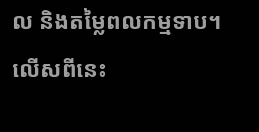ល និងតម្លៃពលកម្មទាប។
លើសពីនេះ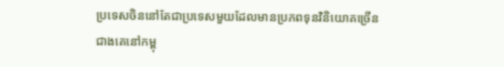ប្រទេសចិននៅតែជាប្រទេសមួយដែលមានប្រភពទុនវិនិយោគច្រើនជាងគេនៅកម្ពុ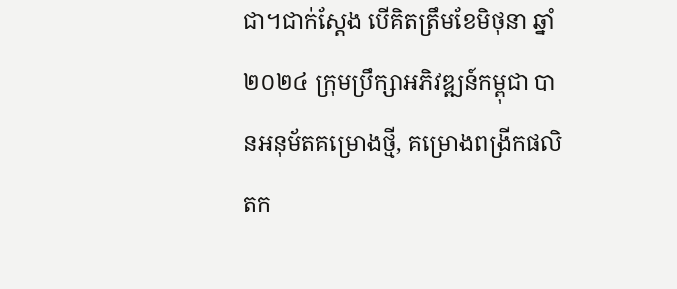ជា។ជាក់ស្តែង បើគិតត្រឹមខែមិថុនា ឆ្នាំ២០២៤ ក្រុមប្រឹក្សាអភិវឌ្ឍន៍កម្ពុជា បានអនុម័តគម្រោងថ្មី, គម្រោងពង្រីកផលិតក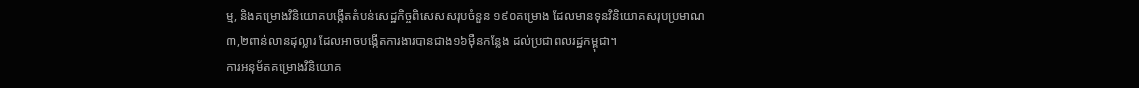ម្ម, និងគម្រោងវិនិយោគបង្កើតតំបន់សេដ្ឋកិច្ចពិសេសសរុបចំនួន ១៩០គម្រោង ដែលមានទុនវិនិយោគសរុបប្រមាណ ៣,២ពាន់លានដុល្លារ ដែលអាចបង្កើតការងារបានជាង១៦ម៉ឺនកន្លែង ដល់ប្រជាពលរដ្ឋកម្ពុជា។
ការអនុម័តគម្រោងវិនិយោគ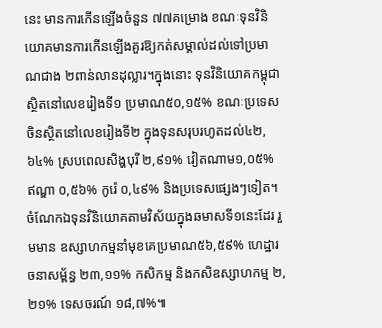នេះ មានការកើនឡើងចំនួន ៧៧គម្រោង ខណៈទុនវិនិយោគមានការកើនឡើងគួរឱ្យកត់សម្គាល់ដល់ទៅប្រមាណជាង ២ពាន់លានដុល្លារ។ក្នុងនោះ ទុនវិនិយោគកម្ពុជាស្ថិតនៅលេខរៀងទី១ ប្រមាណ៥០,១៥% ខណៈប្រទេសចិនស្ថិតនៅលេខរៀងទី២ ក្នុងទុនសរុបរហូតដល់៤២,៦៤% ស្របពេលសិង្ហបុរី ២,៩១% វៀតណាម១,០៥% ឥណ្ឌា ០,៥៦% កូរ៉េ ០,៤៩% និងប្រទេសផ្សេងៗទៀត។
ចំណែកឯទុនវិនិយោគតាមវិស័យក្នុងឆមាសទី១នេះដែរ រួមមាន ឧស្សាហកម្មនាំមុខគេប្រមាណ៥៦,៥៩% ហេដ្ឋារចនាសម្ព័ន្ធ ២៣,១១% កសិកម្ម និងកសិឧស្សាហកម្ម ២,២១% ទេសចរណ៍ ១៨,៧%៕